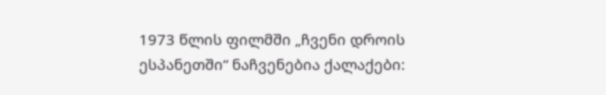1973 წლის ფილმში „ჩვენი დროის ესპანეთში“ ნაჩვენებია ქალაქები: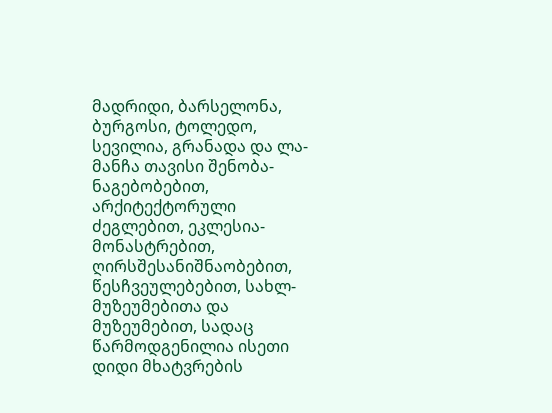მადრიდი, ბარსელონა, ბურგოსი, ტოლედო, სევილია, გრანადა და ლა-მანჩა თავისი შენობა-ნაგებობებით, არქიტექტორული ძეგლებით, ეკლესია-მონასტრებით, ღირსშესანიშნაობებით, წესჩვეულებებით, სახლ-მუზეუმებითა და მუზეუმებით, სადაც წარმოდგენილია ისეთი დიდი მხატვრების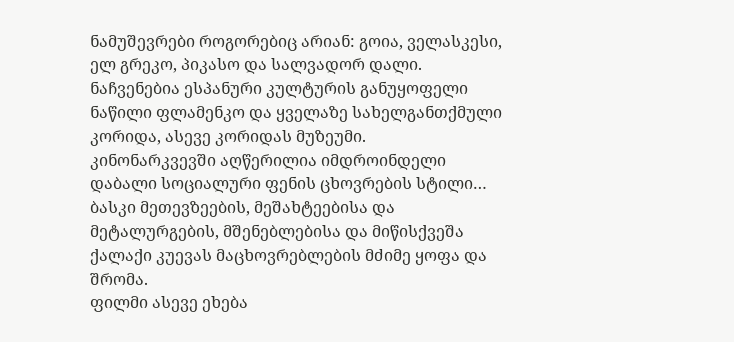ნამუშევრები როგორებიც არიან: გოია, ველასკესი, ელ გრეკო, პიკასო და სალვადორ დალი.
ნაჩვენებია ესპანური კულტურის განუყოფელი ნაწილი ფლამენკო და ყველაზე სახელგანთქმული კორიდა, ასევე კორიდას მუზეუმი.
კინონარკვევში აღწერილია იმდროინდელი დაბალი სოციალური ფენის ცხოვრების სტილი… ბასკი მეთევზეების, მეშახტეებისა და მეტალურგების, მშენებლებისა და მიწისქვეშა ქალაქი კუევას მაცხოვრებლების მძიმე ყოფა და შრომა.
ფილმი ასევე ეხება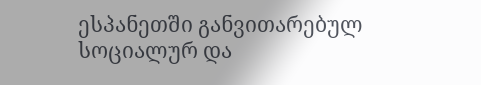ესპანეთში განვითარებულ სოციალურ და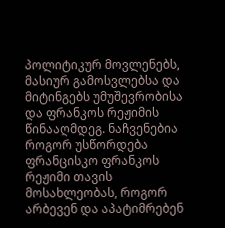პოლიტიკურ მოვლენებს, მასიურ გამოსვლებსა და მიტინგებს უმუშევრობისა და ფრანკოს რეჟიმის წინააღმდეგ. ნაჩვენებია როგორ უსწორდება ფრანცისკო ფრანკოს რეჟიმი თავის მოსახლეობას, როგორ არბევენ და აპატიმრებენ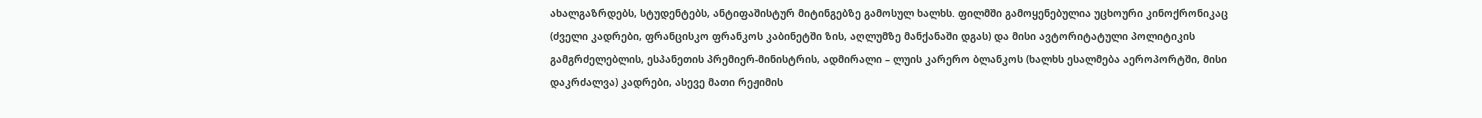ახალგაზრდებს, სტუდენტებს, ანტიფაშისტურ მიტინგებზე გამოსულ ხალხს. ფილმში გამოყენებულია უცხოური კინოქრონიკაც (ძველი კადრები, ფრანცისკო ფრანკოს კაბინეტში ზის, აღლუმზე მანქანაში დგას) და მისი ავტორიტატული პოლიტიკის გამგრძელებლის, ესპანეთის პრემიერ-მინისტრის, ადმირალი – ლუის კარერო ბლანკოს (ხალხს ესალმება აეროპორტში, მისი დაკრძალვა) კადრები, ასევე მათი რეჟიმის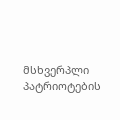მსხვერპლი პატრიოტების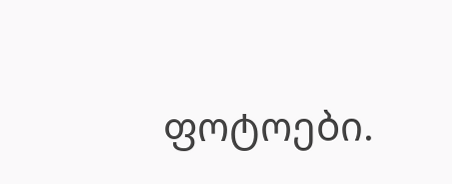ფოტოები.